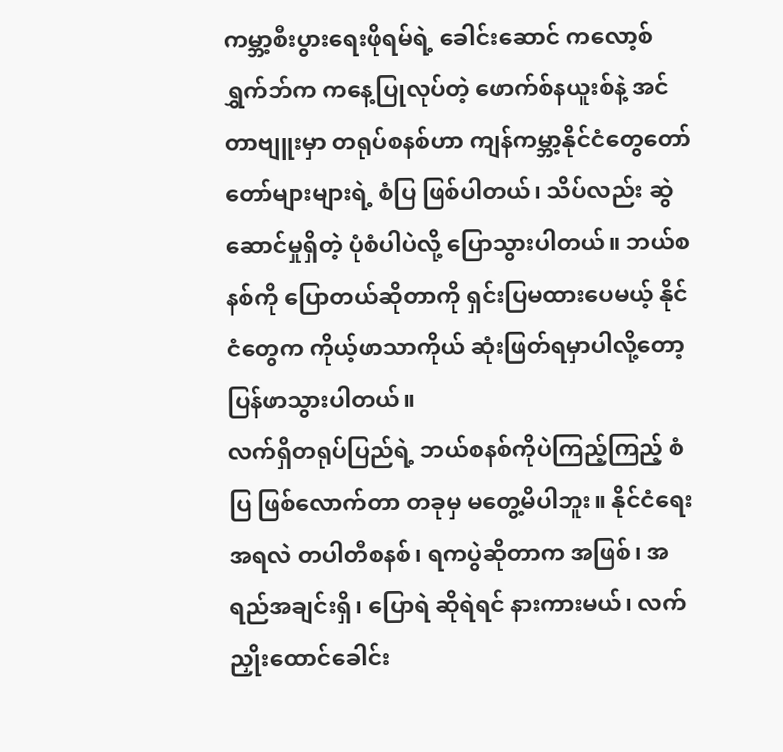ကမ္ဘာ့စီးပွားရေးဖိုရမ်ရဲ့ ခေါင်းဆောင် ကလော့စ်ရွှက်ဘ်က ကနေ့ပြုလုပ်တဲ့ ဖောက်စ်နယူးစ်နဲ့ အင်တာဗျူးမှာ တရုပ်စနစ်ဟာ ကျန်ကမ္ဘာ့နိုင်ငံတွေတော်တော်များများရဲ့ စံပြ ဖြစ်ပါတယ်၊ သိပ်လည်း ဆွဲဆောင်မှုရှိတဲ့ ပုံစံပါပဲလို့ ပြောသွားပါတယ်။ ဘယ်စနစ်ကို ပြောတယ်ဆိုတာကို ရှင်းပြမထားပေမယ့် နိုင်ငံတွေက ကိုယ့်ဖာသာကိုယ် ဆုံးဖြတ်ရမှာပါလို့တော့ ပြန်ဖာသွားပါတယ်။
လက်ရှိတရုပ်ပြည်ရဲ့ ဘယ်စနစ်ကိုပဲကြည့်ကြည့် စံပြ ဖြစ်လောက်တာ တခုမှ မတွေ့မိပါဘူး။ နိုင်ငံရေးအရလဲ တပါတီစနစ်၊ ရကပွဲဆိုတာက အဖြစ်၊ အရည်အချင်းရှိ၊ ပြောရဲ ဆိုရဲရင် နားကားမယ်၊ လက်ညှိုးထောင်ခေါင်း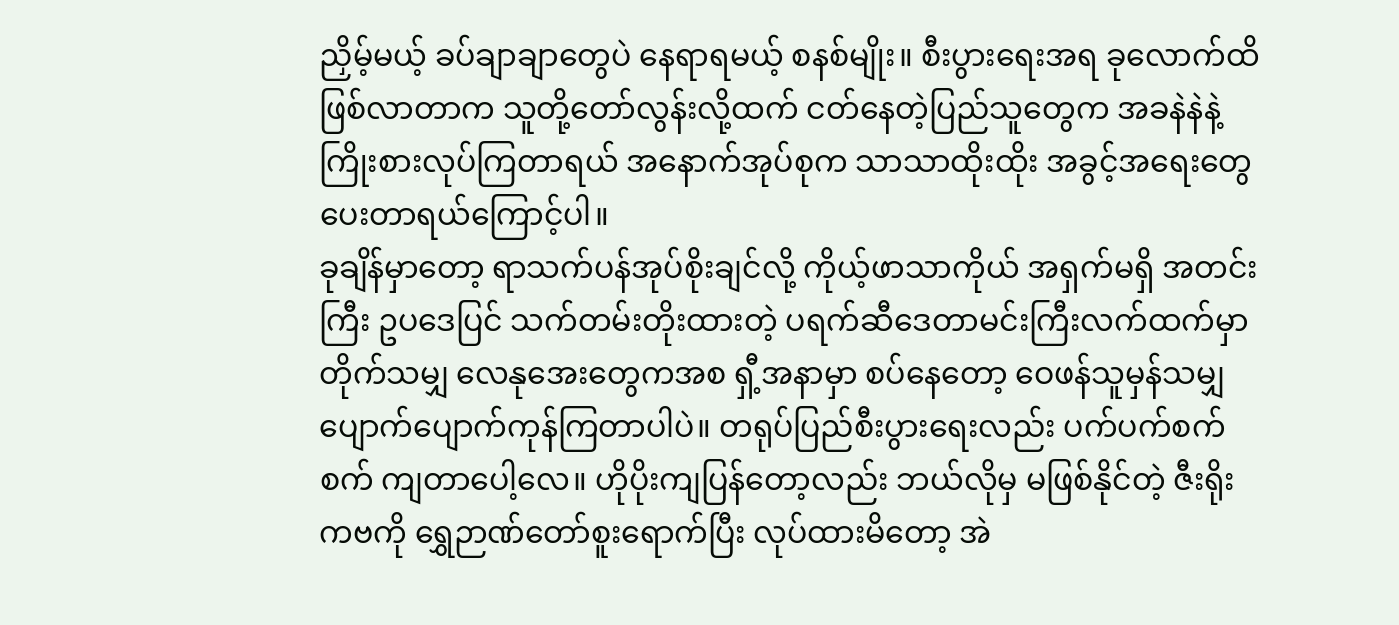ညှိမ့်မယ့် ခပ်ချာချာတွေပဲ နေရာရမယ့် စနစ်မျိုး။ စီးပွားရေးအရ ခုလောက်ထိဖြစ်လာတာက သူတို့တော်လွန်းလို့ထက် ငတ်နေတဲ့ပြည်သူတွေက အခနဲနဲနဲ့ ကြိုးစားလုပ်ကြတာရယ် အနောက်အုပ်စုက သာသာထိုးထိုး အခွင့်အရေးတွေ ပေးတာရယ်ကြောင့်ပါ။
ခုချိန်မှာတော့ ရာသက်ပန်အုပ်စိုးချင်လို့ ကိုယ့်ဖာသာကိုယ် အရှက်မရှိ အတင်းကြီး ဥပဒေပြင် သက်တမ်းတိုးထားတဲ့ ပရက်ဆီဒေတာမင်းကြီးလက်ထက်မှာ တိုက်သမျှ လေနုအေးတွေကအစ ရှီ့အနာမှာ စပ်နေတော့ ဝေဖန်သူမှန်သမျှ ပျောက်ပျောက်ကုန်ကြတာပါပဲ။ တရုပ်ပြည်စီးပွားရေးလည်း ပက်ပက်စက်စက် ကျတာပေါ့လေ။ ဟိုပိုးကျပြန်တော့လည်း ဘယ်လိုမှ မဖြစ်နိုင်တဲ့ ဇီးရိုးကဗကို ရွှေဉာဏ်တော်စူးရောက်ပြီး လုပ်ထားမိတော့ အဲ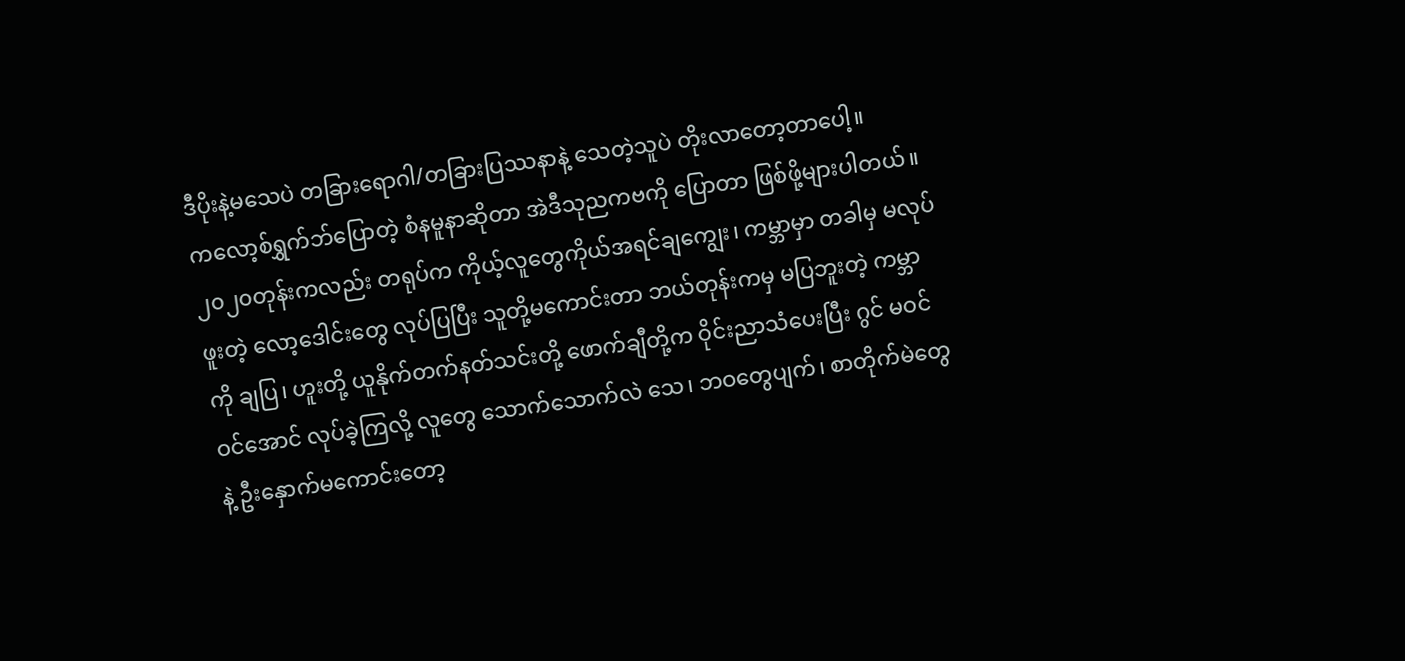ဒီပိုးနဲ့မသေပဲ တခြားရောဂါ/တခြားပြဿနာနဲ့ သေတဲ့သူပဲ တိုးလာတော့တာပေါ့။
ကလော့စ်ရွှက်ဘ်ပြောတဲ့ စံနမူနာဆိုတာ အဲဒီသုညကဗကို ပြောတာ ဖြစ်ဖို့များပါတယ်။ ၂၀၂၀တုန်းကလည်း တရုပ်က ကိုယ့်လူတွေကိုယ်အရင်ချကျွေး၊ ကမ္ဘာမှာ တခါမှ မလုပ်ဖူးတဲ့ လော့ဒေါင်းတွေ လုပ်ပြပြီး သူတို့မကောင်းတာ ဘယ်တုန်းကမှ မပြဘူးတဲ့ ကမ္ဘာကို ချပြ၊ ဟူးတို့ ယူနိုက်တက်နတ်သင်းတို့ ဖောက်ချီတို့က ဝိုင်းညာသံပေးပြီး ဂွင် မဝင်ဝင်အောင် လုပ်ခဲ့ကြလို့ လူတွေ သောက်သောက်လဲ သေ၊ ဘဝတွေပျက်၊ စာတိုက်မဲတွေနဲ့ ဦးနှောက်မကောင်းတော့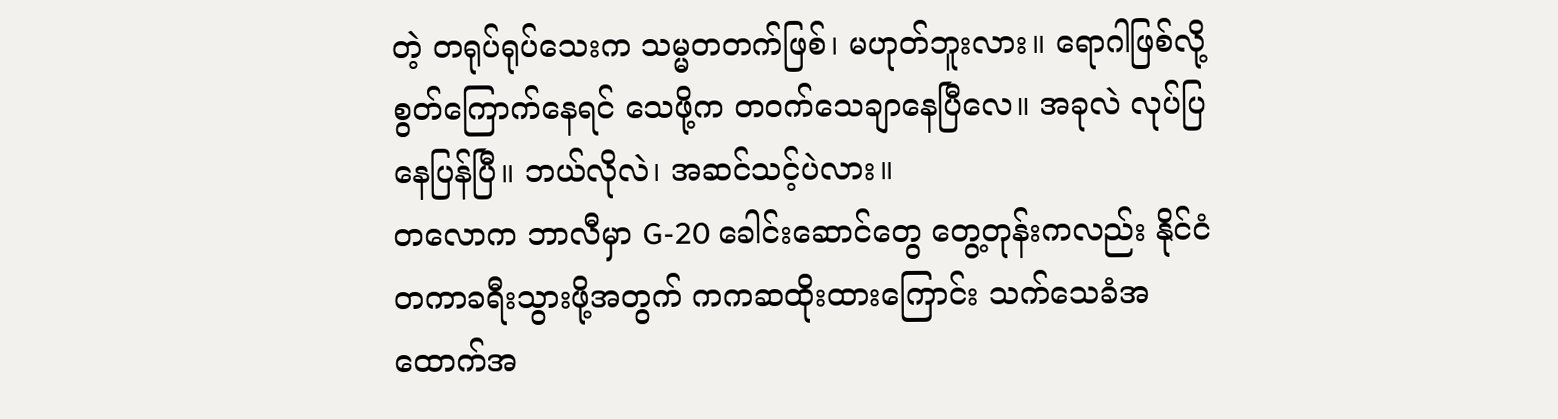တဲ့ တရုပ်ရုပ်သေးက သမ္မတတက်ဖြစ်၊ မဟုတ်ဘူးလား။ ရောဂါဖြစ်လို့ စွတ်ကြောက်နေရင် သေဖို့က တဝက်သေချာနေပြီလေ။ အခုလဲ လုပ်ပြနေပြန်ပြီ။ ဘယ်လိုလဲ၊ အဆင်သင့်ပဲလား။
တလောက ဘာလီမှာ G-20 ခေါင်းဆောင်တွေ တွေ့တုန်းကလည်း နိုင်ငံတကာခရီးသွားဖို့အတွက် ကကဆထိုးထားကြောင်း သက်သေခံအထောက်အ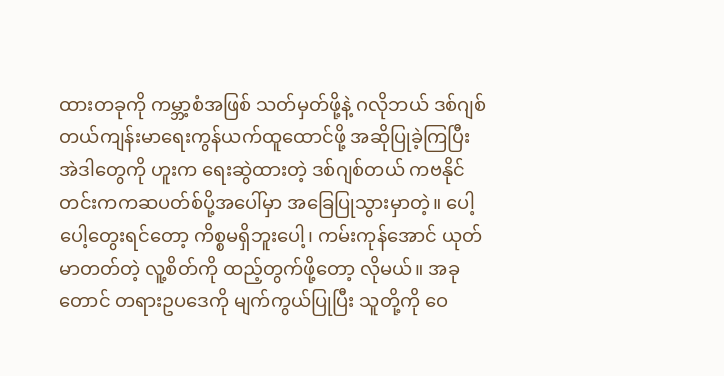ထားတခုကို ကမ္ဘာ့စံအဖြစ် သတ်မှတ်ဖို့နဲ့ ဂလိုဘယ် ဒစ်ဂျစ်တယ်ကျန်းမာရေးကွန်ယက်ထူထောင်ဖို့ အဆိုပြုခဲ့ကြပြီး အဲဒါတွေကို ဟူးက ရေးဆွဲထားတဲ့ ဒစ်ဂျစ်တယ် ကဗနိုင်တင်းကကဆပတ်စ်ပို့အပေါ်မှာ အခြေပြုသွားမှာတဲ့။ ပေါ့ပေါ့တွေးရင်တော့ ကိစ္စမရှိဘူးပေါ့၊ ကမ်းကုန်အောင် ယုတ်မာတတ်တဲ့ လူ့စိတ်ကို ထည့်တွက်ဖို့တော့ လိုမယ်။ အခုတောင် တရားဥပဒေကို မျက်ကွယ်ပြုပြီး သူတို့ကို ဝေ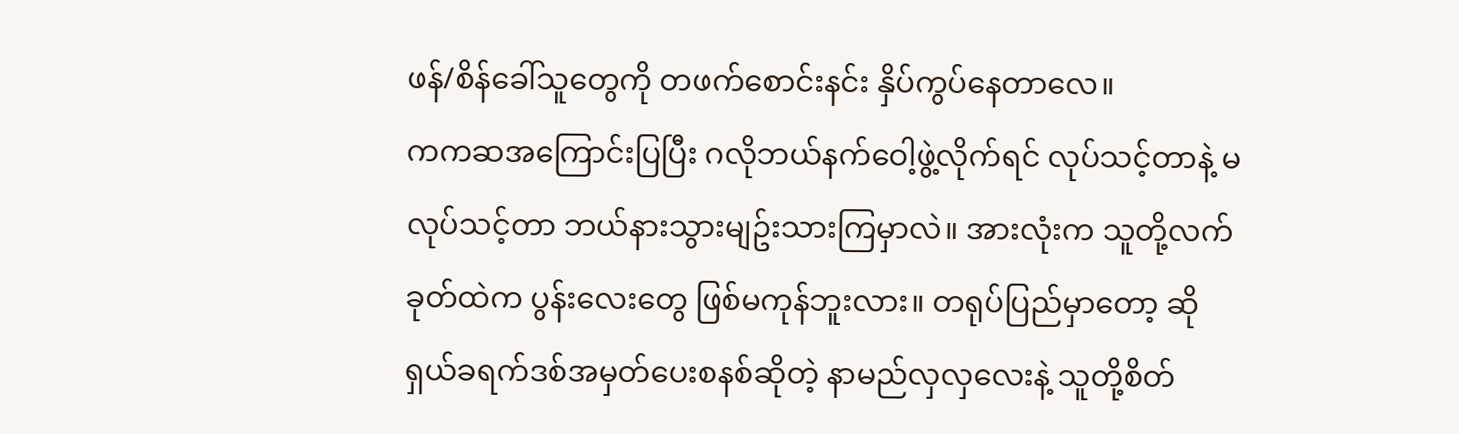ဖန်/စိန်ခေါ်သူတွေကို တဖက်စောင်းနင်း နှိပ်ကွပ်နေတာလေ။
ကကဆအကြောင်းပြပြီး ဂလိုဘယ်နက်ဝေါ့ဖွဲ့လိုက်ရင် လုပ်သင့်တာနဲ့ မလုပ်သင့်တာ ဘယ်နားသွားမျဥ်းသားကြမှာလဲ။ အားလုံးက သူတို့လက်ခုတ်ထဲက ပွန်းလေးတွေ ဖြစ်မကုန်ဘူးလား။ တရုပ်ပြည်မှာတော့ ဆိုရှယ်ခရက်ဒစ်အမှတ်ပေးစနစ်ဆိုတဲ့ နာမည်လှလှလေးနဲ့ သူတို့စိတ်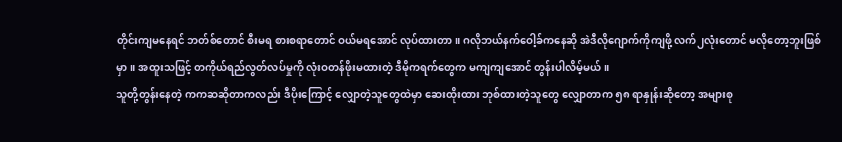တိုင်းကျမနေရင် ဘတ်စ်တောင် စီးမရ စားစရာတောင် ဝယ်မရအောင် လုပ်ထားတာ။ ဂလိုဘယ်နက်ဝေါ့ခ်ကနေဆို အဲဒီလိုဂျောက်ကိုကျဖို့ လက်၂လုံးတောင် မလိုတော့ဘူးဖြစ်မှာ။ အထူးသဖြင့် တကိုယ်ရည်လွတ်လပ်မှုကို လုံးဝတန်ဖိုးမထားတဲ့ ဒီမိုကရက်တွေက မကျကျအောင် တွန်းပါလိမ့်မယ်။
သူတို့တွန်းနေတဲ့ ကကဆဆိုတာကလည်း ဒီပိုးကြောင့် လျှောတဲ့သူတွေထဲမှာ ဆေးထိုးထား ဘုစ်ထားတဲ့သူတွေ လျှောတာက ၅၈ ရာနှုန်းဆိုတော့ အများစု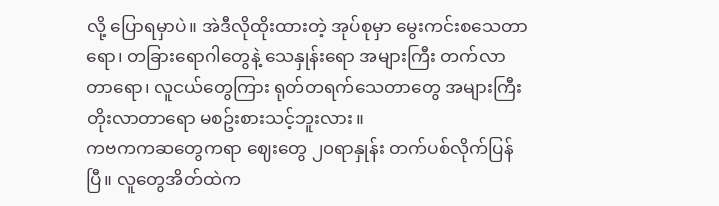လို့ ပြောရမှာပဲ။ အဲဒီလိုထိုးထားတဲ့ အုပ်စုမှာ မွေးကင်းစသေတာရော၊ တခြားရောဂါတွေနဲ့ သေနှုန်းရော အများကြီး တက်လာတာရော၊ လူငယ်တွေကြား ရုတ်တရက်သေတာတွေ အများကြီးတိုးလာတာရော မစဥ်းစားသင့်ဘူးလား။
ကဗကကဆတွေကရာ ဈေးတွေ ၂၀ရာနှုန်း တက်ပစ်လိုက်ပြန်ပြီ။ လူတွေအိတ်ထဲက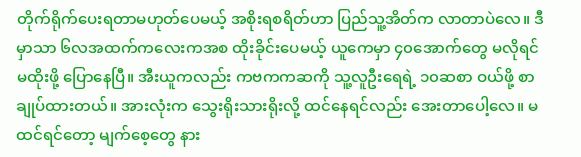တိုက်ရိုက်ပေးရတာမဟုတ်ပေမယ့် အစိုးရစရိတ်ဟာ ပြည်သူ့အိတ်က လာတာပဲလေ။ ဒီမှာသာ ၆လအထက်ကလေးကအစ ထိုးခိုင်းပေမယ့် ယူကေမှာ ၄၀အောက်တွေ မလိုရင် မထိုးဖို့ ပြောနေပြီ။ အီးယူကလည်း ကဗကကဆကို သူ့လူဦးရေရဲ့ ၁၀ဆစာ ဝယ်ဖို့ စာချုပ်ထားတယ်။ အားလုံးက သွေးရိုးသားရိုးလို့ ထင်နေရင်လည်း အေးတာပေါ့လေ။ မထင်ရင်တော့ မျက်စေ့တွေ နား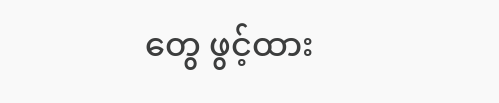တွေ ဖွင့်ထား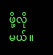ဖို့လိုမယ်။